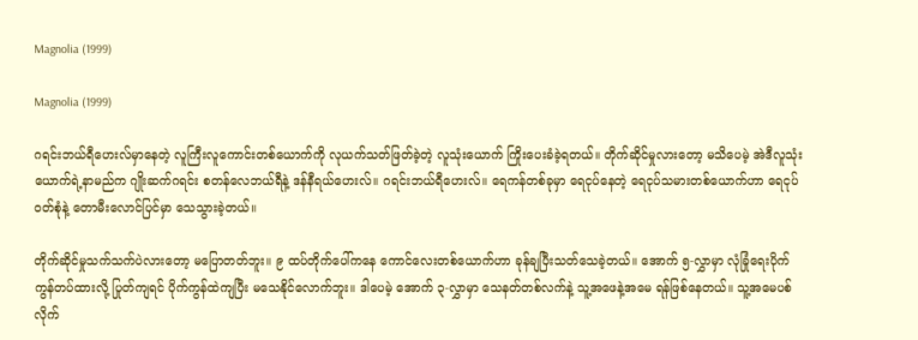Magnolia (1999)

Magnolia (1999)

ဂရင်းဘယ်ရီဟေးလ်မှာနေတဲ့ လူကြီးလူကောင်းတစ်ယောက်ကို လုယက်သတ်ဖြတ်ခဲ့တဲ့ လူသုံးယောက် ကြိုးပေးခံခဲ့ရတယ်။ တိုက်ဆိုင်မှုလားတော့ မသိပေမဲ့ အဲဒီလူသုံးယောက်ရဲ့နာမည်က ဂျိုးဆက်ဂရင်း စတန်လေဘယ်ရီနဲ့ ဒန်နီရယ်ဟေးလ်။ ဂရင်းဘယ်ရီဟေးလ်။ ရေကန်တစ်ခုမှာ ရေငုပ်နေတဲ့ ရေငုပ်သမားတစ်ယောက်ဟာ ရေငုပ်ဝတ်စုံနဲ့ တောမီးလောင်ပြင်မှာ သေသွားခဲ့တယ်။

တိုက်ဆိုင်မှုသက်သက်ပဲလားတော့ မပြောတတ်ဘူး။ ၉ ထပ်တိုက်ပေါ်ကနေ ကောင်လေးတစ်ယောက်ဟာ ခုန်ချပြီးသတ်သေခဲ့တယ်။ အောက် ၅-လွှာမှာ လုံခြုံရေးပိုက်ကွန်တပ်ထားလို့ ပြုတ်ကျရင် ပိုက်ကွန်ထဲကျပြီး မသေနိုင်လောက်ဘူး။ ဒါပေမဲ့ အောက် ၃-လွှာမှာ သေနတ်တစ်လက်နဲ့ သူ့အဖေနဲ့အမေ ရန်ဖြစ်နေတယ်။ သူ့အမေပစ်လိုက်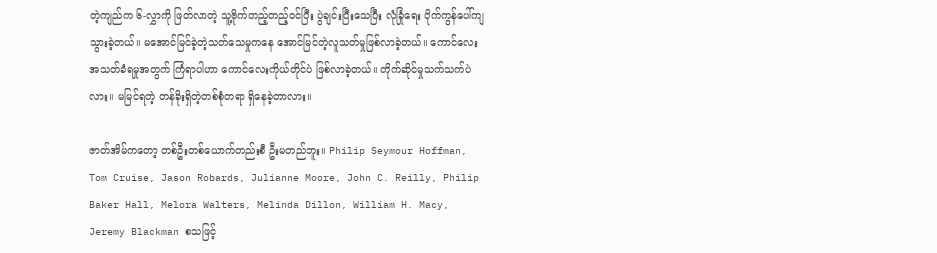တဲ့ကျည်က ၆-လွှာကို ဖြတ်လာတဲ့ သူ့ဗိုက်တည့်တည့်ဝင်ပြီး ပွဲချင်းပြီးသေပြီး လုံခြုံရေး ပိုက်ကွန်ပေါ်ကျသွားခဲ့တယ်။ မအောင်မြင်ခဲ့တဲ့သတ်သေမှုကနေ အောင်မြင်တဲ့လူသတ်မှုဖြစ်လာခဲ့တယ်။ ကောင်လေးအသတ်ခံရမှုအတွက် ကြံရာပါဟာ ကောင်လေးကိုယ်တိုင်ပဲ ဖြစ်လာခဲ့တယ်။ တိုက်ဆိုင်မှုသက်သက်ပဲလား။ မမြင်ရတဲ့ တန်ခိုးရှိတဲ့တစ်စုံတရာ ရှိနေခဲ့တာလား။

ဇာတ်အိမ်ကတော့ တစ်ဦးတစ်ယောက်တည်းစီ ဦးမတည်ဘူး။ Philip Seymour Hoffman, Tom Cruise, Jason Robards, Julianne Moore, John C. Reilly, Philip Baker Hall, Melora Walters, Melinda Dillon, William H. Macy, Jeremy Blackman စသဖြင့်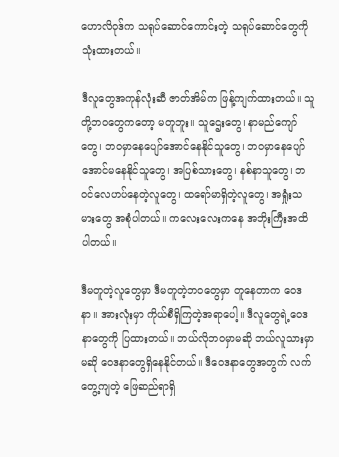ဟောလိဝုဒ်က သရုပ်ဆောင်ကောင်းတဲ့ သရုပ်ဆောင်တွေကို သုံးထားတယ်။

ဒီလူတွေအကုန်လုံးဆီ ဇာတ်အိမ်က ဖြန့်ကျက်ထားတယ်။ သူတို့ဘဝတွေကတော့ မတူဘူး။ သူဌေးတွေ၊ နာမည်ကျော်တွေ၊ ဘဝမှာနေပျော်အောင်နေနိုင်သူတွေ၊ ဘဝမှာနေပျော်အောင်မနေနိုင်သူတွေ၊ အပြစ်သားတွေ၊ နစ်နာသူတွေ၊ ဘဝင်လေဟပ်နေတဲ့လူတွေ၊ ထရော်မာရှိတဲ့လူတွေ၊ အရှုံးသမားတွေ အစုံပါတယ်။ ကလေးလေးကနေ အဘိုးကြီးအထိပါတယ်။

ဒီမတူတဲ့လူတွေမှာ ဒီမတူတဲ့ဘဝတွေမှာ တူနေတာက ဝေဒနာ။ အားလုံးမှာ ကိုယ်စီရှိကြတဲ့အရာပေါ့။ ဒီလူတွေရဲ့ဝေဒနာတွေကို ပြထားတယ်။ ဘယ်လိုဘဝမှာမဆို ဘယ်လူသားမှာမဆို ဝေဒနာတွေရှိနေနိုင်တယ်။ ဒီဝေဒနာတွေအတွက် လက်တွေ့ကျတဲ့ ဖြေဆည်ရာရှိ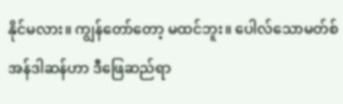နိုင်မလား။ ကျွန်တော်တော့ မထင်ဘူး။ ပေါလ်သောမတ်စ်အန်ဒါဆန်ဟာ ဒီဖြေဆည်ရာ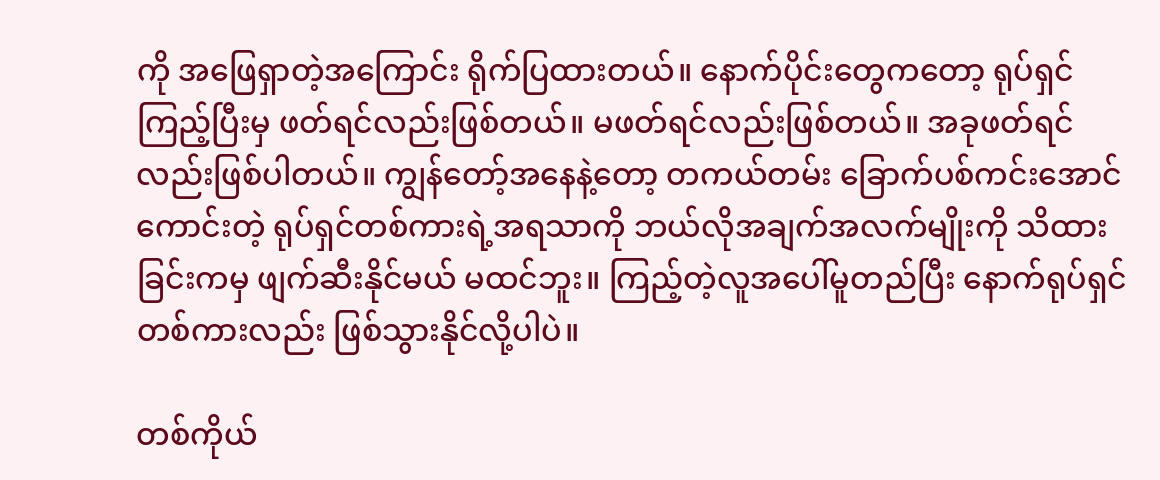ကို အဖြေရှာတဲ့အကြောင်း ရိုက်ပြထားတယ်။ နောက်ပိုင်းတွေကတော့ ရုပ်ရှင်ကြည့်ပြီးမှ ဖတ်ရင်လည်းဖြစ်တယ်။ မဖတ်ရင်လည်းဖြစ်တယ်။ အခုဖတ်ရင်လည်းဖြစ်ပါတယ်။ ကျွန်တော့်အနေနဲ့တော့ တကယ်တမ်း ခြောက်ပစ်ကင်းအောင်ကောင်းတဲ့ ရုပ်ရှင်တစ်ကားရဲ့အရသာကို ဘယ်လိုအချက်အလက်မျိုးကို သိထားခြင်းကမှ ဖျက်ဆီးနိုင်မယ် မထင်ဘူး။ ကြည့်တဲ့လူအပေါ်မူတည်ပြီး နောက်ရုပ်ရှင်တစ်ကားလည်း ဖြစ်သွားနိုင်လို့ပါပဲ။

တစ်ကိုယ်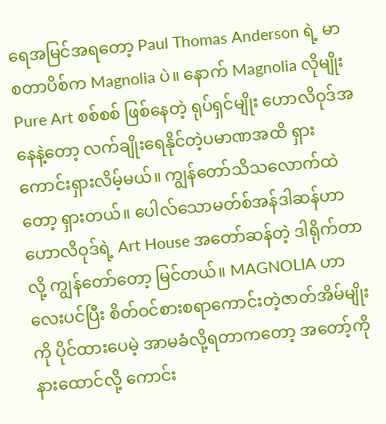ရေအမြင်အရတော့ Paul Thomas Anderson ရဲ့ မာစတာပိစ်က Magnolia ပဲ။ နောက် Magnolia လိုမျိုး Pure Art စစ်စစ် ဖြစ်နေတဲ့ ရုပ်ရှင်မျိုး ဟောလိဝုဒ်အနေနဲ့တော့ လက်ချိုးရေနိုင်တဲ့ပမာဏအထိ ရှားကောင်းရှားလိမ့်မယ်။ ကျွန်တော်သိသလောက်ထဲတော့ ရှားတယ်။ ပေါလ်သောမတ်စ်အန်ဒါဆန်ဟာ ဟောလိဝုဒ်ရဲ့ Art House အတော်ဆန်တဲ့ ဒါရိုက်တာလို့ ကျွန်တော်တော့ မြင်တယ်။ MAGNOLIA ဟာ လေးပင်ပြီး စိတ်ဝင်စားစရာကောင်းတဲ့ဇာတ်အိမ်မျိုးကို ပိုင်ထားပေမဲ့ အာမခံလို့ရတာကတော့ အတော့်ကိုနားထောင်လို့ ကောင်း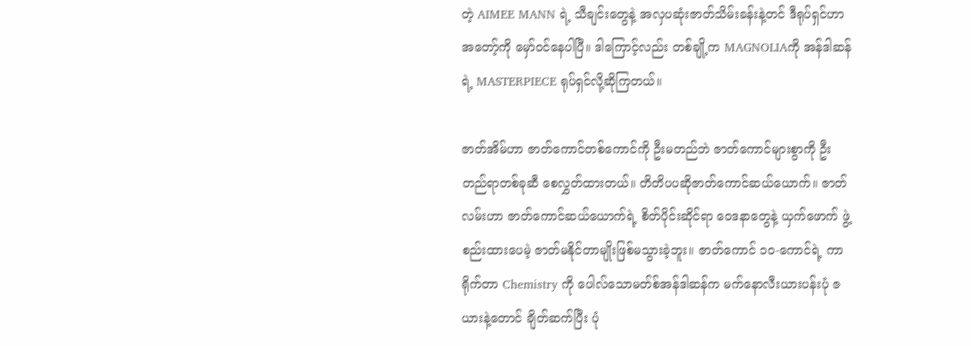တဲ့ AIMEE MANN ရဲ့ သီချင်းတွေနဲ့ အလှပဆုံးဇာတ်သိမ်းခန်းနဲ့တင် ဒီရုပ်ရှင်ဟာ အတော့်ကို မှော်ဝင်နေပါပြီ။ ဒါကြောင့်လည်း တစ်ချို့က MAGNOLIAကို အန်ဒါဆန်ရဲ့ MASTERPIECE ရုပ်ရှင်လို့ဆိုကြတယ်။

ဇာတ်အိမ်ဟာ ဇာတ်ကောင်တစ်ကောင်ကို ဦးမတည်ဘဲ ဇာတ်ကောင်များစွာကို ဦးတည်ရာတစ်ခုဆီ စေလွှတ်ထားတယ်။ တိတိပပဆိုဇာတ်ကောင်ဆယ်ယောက်။ ဇာတ်လမ်းဟာ ဇာတ်ကောင်ဆယ်ယောက်ရဲ့ စိတ်ပိုင်းဆိုင်ရာ ဝေဒနာတွေနဲ့ ယှက်ဖောက် ဖွဲ့စည်းထားပေမဲ့ ဇာတ်မနိုင်တာမျိုးဖြစ်မသွားခဲ့ဘူး။ ဇာတ်ကောင် ၁၀-ကောင်ရဲ့ ကာရိုက်တာ Chemistry ကို ပေါလ်သောမတ်စ်အန်ဒါဆန်က မက်နောလီးယားပန်းပုံ ဇယားနဲ့တောင် ချိတ်ဆက်ပြီး ပုံ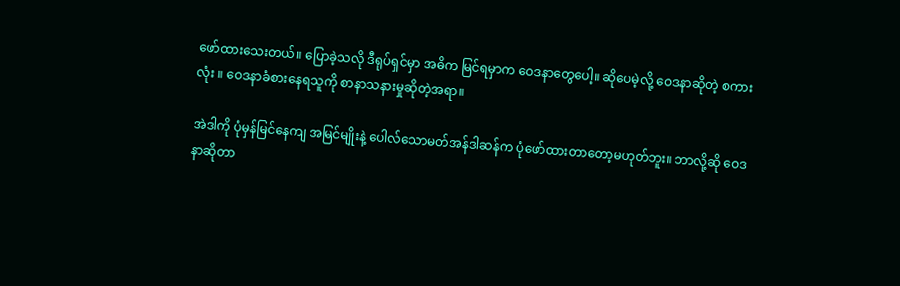ဖော်ထားသေးတယ်။ ပြောခဲ့သလို ဒီရုပ်ရှင်မှာ အဓိက မြင်ရမှာက ဝေဒနာတွေပေါ့။ ဆိုပေမဲ့လို့ ဝေဒနာဆိုတဲ့ စကားလုံး ။ ဝေဒနာခံစားနေရသူကို စာနာသနားမှုဆိုတဲ့အရာ။

အဲဒါကို ပုံမှန်မြင်နေကျ အမြင်မျိုးနဲ့ ပေါလ်သောမတ်အန်ဒါဆန်က ပုံဖော်ထားတာတော့မဟုတ်ဘူး။ ဘာလို့ဆို ဝေဒနာဆိုတာ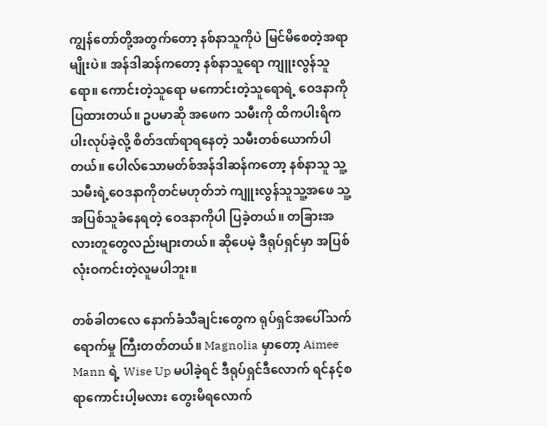ကျွန်တော်တို့အတွက်တော့ နစ်နာသူကိုပဲ မြင်မိစေတဲ့အရာမျိုးပဲ။ အန်ဒါဆန်ကတော့ နစ်နာသူရော ကျူးလွန်သူရော။ ကောင်းတဲ့သူရော မကောင်းတဲ့သူရောရဲ့ ဝေဒနာကို ပြထားတယ်။ ဥပမာဆို အဖေက သမီးကို ထိကပါးရိကပါးလုပ်ခဲ့လို့ စိတ်ဒဏ်ရာရနေတဲ့ သမီးတစ်ယောက်ပါတယ်။ ပေါလ်သောမတ်စ်အန်ဒါဆန်ကတော့ နစ်နာသူ သူ့သမီးရဲ့ဝေဒနာကိုတင်မဟုတ်ဘဲ ကျူးလွန်သူသူ့အဖေ သူ့အပြစ်သူခံနေရတဲ့ ဝေဒနာကိုပါ ပြခဲ့တယ်။ တခြားအလားတူတွေလည်းများတယ်။ ဆိုပေမဲ့ ဒီရုပ်ရှင်မှာ အပြစ်လုံးဝကင်းတဲ့လူမပါဘူး။

တစ်ခါတလေ နောက်ခံသီချင်းတွေက ရုပ်ရှင်အပေါ်သက်ရောက်မှု‌ ‌ကြီးတတ်တယ်။ Magnolia မှာတော့ Aimee Mann ရဲ့ Wise Up မပါခဲ့ရင် ဒီရုပ်ရှင်ဒီလောက် ရင်နင့်စရာကောင်းပါ့မလား တွေးမိရလောက်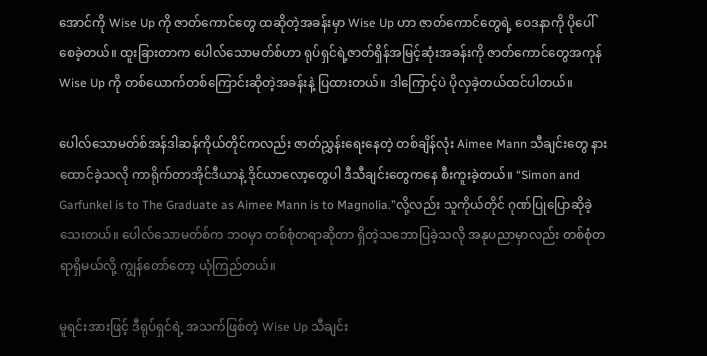အောင်ကို Wise Up ကို ဇာတ်ကောင်တွေ ထဆိုတဲ့အခန်းမှာ Wise Up ဟာ ဇာတ်ကောင်တွေရဲ့ ဝေဒနာကို ပိုပေါ်စေခဲ့တယ်။ ထူးခြားတာက ပေါလ်သောမတ်စ်ဟာ ရုပ်ရှင်ရဲ့ဇာတ်ရှိန်အမြင့်ဆုံးအခန်းကို ဇာတ်ကောင်တွေအကုန် Wise Up ကို တစ်ယောက်တစ်ကြောင်းဆိုတဲ့အခန်းနဲ့ ပြထားတယ်။ ဒါကြောင့်ပဲ ပိုလှခဲ့တယ်ထင်ပါတယ်။

ပေါလ်သောမတ်စ်အန်ဒါဆန်ကိုယ်တိုင်ကလည်း ဇာတ်ညွှန်းရေးနေတဲ့ တစ်ချိန်လုံး Aimee Mann သီချင်းတွေ နားထောင်ခဲ့သလို ကာရိုက်တာအိုင်ဒီယာနဲ့ ဒိုင်ယာလော့တွေပါ ဒီသီချင်းတွေကနေ စီးကူးခဲ့တယ်။ “Simon and Garfunkel is to The Graduate as Aimee Mann is to Magnolia.”လို့လည်း သူကိုယ်တိုင် ဂုဏ်ပြုပြောဆိုခဲ့သေးတယ်။ ပေါလ်သောမတ်စ်က ဘဝမှာ တစ်စုံတရာဆိုတာ ရှိတဲ့သဘောပြခဲ့သလို အနုပညာမှာလည်း တစ်စုံတရာရှိမယ်လို့ ကျွန်တော်တော့ ယုံကြည်တယ်။

မူရင်းအားဖြင့် ဒီရုပ်ရှင်ရဲ့ အသက်ဖြစ်တဲ့ Wise Up သီချင်း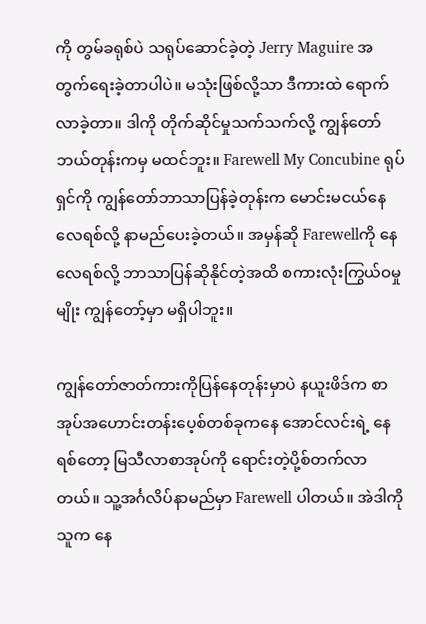ကို တွမ်ခရုစ်ပဲ သရုပ်ဆောင်ခဲ့တဲ့ Jerry Maguire အတွက်ရေးခဲ့တာပါပဲ။ မသုံးဖြစ်လို့သာ ဒီကားထဲ ရောက်လာခဲ့တာ။ ဒါကို တိုက်ဆိုင်မှုသက်သက်လို့ ကျွန်တော်ဘယ်တုန်းကမှ မထင်ဘူး။ Farewell My Concubine ရုပ်ရှင်ကို ကျွန်တော်ဘာသာပြန်ခဲ့တုန်းက မောင်းမငယ်နေလေရစ်လို့ နာမည်ပေးခဲ့တယ်။ အမှန်ဆို Farewellကို နေလေရစ်လို့ ဘာသာပြန်ဆိုနိုင်တဲ့အထိ စကားလုံးကြွယ်ဝမှုမျိုး ကျွန်တော့်မှာ မရှိပါဘူး။

ကျွန်တော်ဇာတ်ကားကိုပြန်နေတုန်းမှာပဲ နယူးဖိဒ်က စာအုပ်အဟောင်းတန်းပေ့စ်တစ်ခုကနေ အောင်လင်းရဲ့ နေရစ်တော့ မြသီလာစာအုပ်ကို ရောင်းတဲ့ပို့စ်တက်လာတယ်။ သူ့အင်္ဂလိပ်နာမည်မှာ Farewell ပါတယ်။ အဲဒါကို သူက‌ နေ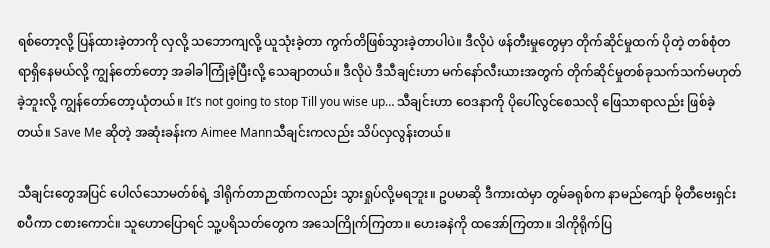ရစ်တော့လို့ ပြန်ထားခဲ့တာကို လှလို့ သဘောကျလို့ ယူသုံးခဲ့တာ ကွက်တိဖြစ်သွားခဲ့တာပါပဲ။ ဒီလိုပဲ ဖန်တီးမှုတွေမှာ တိုက်ဆိုင်မှုထက် ပိုတဲ့ တစ်စုံတရာရှိနေမယ်လို့ ကျွန်တော်တော့ အခါခါကြုံခဲ့ပြီးလို့ သေချာတယ်။ ဒီလိုပဲ ဒီသီချင်းဟာ မက်နော်လီးယားအတွက် တိုက်ဆိုင်မှုတစ်ခုသက်သက်မဟုတ်ခဲ့ဘူးလို့ ကျွန်တော်တော့ယုံတယ်။ It’s not going to stop Till you wise up… သီချင်းဟာ ဝေဒနာကို ပိုပေါ်လွင်စေသလို ဖြေသာရာလည်း ဖြစ်ခဲ့တယ်။ Save Me ဆိုတဲ့ အဆုံးခန်းက Aimee Mannသီချင်းကလည်း သိပ်လှလွန်းတယ်။

သီချင်းတွေအပြင် ပေါလ်သောမတ်စ်ရဲ့ ဒါရိုက်တာဉာဏ်ကလည်း သွားရှုပ်လို့မရဘူး။ ဥပမာဆို ဒီကားထဲမှာ တွမ်ခရုစ်က နာမည်ကျော် မိုတီဗေးရှင်းစပီကာ ငစားကောင်။ သူဟောပြောရင် သူ့ပရိသတ်တွေက အသေကြိုက်ကြတာ။ ဟေးခနဲကို ထအော်ကြတာ။ ဒါကိုရိုက်ပြ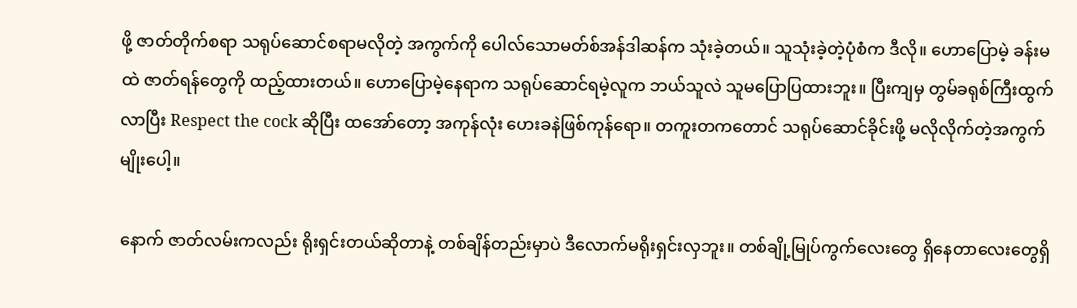ဖို့ ဇာတ်တိုက်စရာ သရုပ်ဆောင်စရာမလိုတဲ့ အကွက်ကို ပေါလ်သောမတ်စ်အန်ဒါဆန်က သုံးခဲ့တယ်။ သူသုံးခဲ့တဲ့ပုံစံက ဒီလို။ ဟောပြောမဲ့ ခန်းမထဲ ဇာတ်ရန်တွေကို ထည့်ထားတယ်။ ဟောပြောမဲ့နေရာက သရုပ်ဆောင်ရမဲ့လူက ဘယ်သူလဲ သူမပြောပြထားဘူး။ ပြီးကျမှ တွမ်ခရုစ်ကြီးထွက်လာပြီး Respect the cock ဆိုပြီး ထအော်တော့ အကုန်လုံး ဟေးခနဲဖြစ်ကုန်ရော။ တကူးတကတောင် သရုပ်ဆောင်ခိုင်းဖို့ မလိုလိုက်တဲ့အကွက်မျိုးပေါ့။

နောက် ဇာတ်လမ်းကလည်း ရိုးရှင်းတယ်ဆိုတာနဲ့ တစ်ချိန်တည်းမှာပဲ ဒီလောက်မရိုးရှင်းလှဘူး။ တစ်ချို့မြုပ်ကွက်လေးတွေ ရှိနေတာလေးတွေရှိ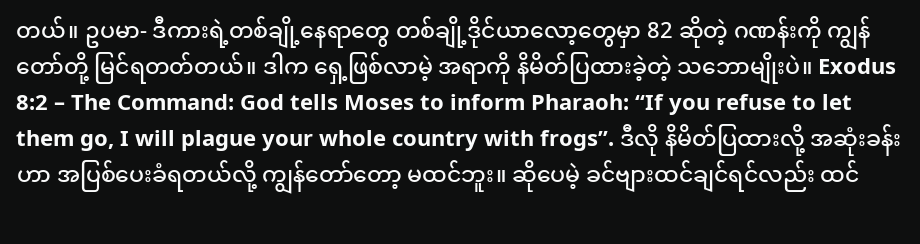တယ်။ ဥပမာ- ဒီကားရဲ့တစ်ချို့နေရာတွေ တစ်ချို့ဒိုင်ယာလော့တွေမှာ 82 ဆိုတဲ့ ဂဏန်းကို ကျွန်တော်တို့ မြင်ရတတ်တယ်။ ဒါက ရှေ့ဖြစ်လာမဲ့ အရာကို နိမိတ်ပြထားခဲ့တဲ့ သဘောမျိုးပဲ။ Exodus 8:2 – The Command: God tells Moses to inform Pharaoh: “If you refuse to let them go, I will plague your whole country with frogs”. ဒီလို နိမိတ်ပြထားလို့ အဆုံးခန်းဟာ အပြစ်ပေးခံရတယ်လို့ ကျွန်တော်တော့ မထင်ဘူး။ ဆိုပေမဲ့ ခင်ဗျားထင်ချင်ရင်လည်း ထင်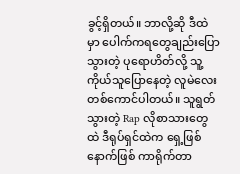ခွင့်ရှိတယ်။ ဘာလို့ဆို ဒီထဲမှာ ပေါက်ကရတွေချည်းပြောသွားတဲ့ ပုရောဟိတ်လို့ သူ့ကိုယ်သူပြောနေတဲ့ လူမဲလေးတစ်ကောင်ပါတယ်။ သူရွတ်သွားတဲ့ Rap လိုစာသားတွေထဲ ဒီရုပ်ရှင်ထဲက ရှေ့ဖြစ်နောက်ဖြစ် ကာရိုက်တာ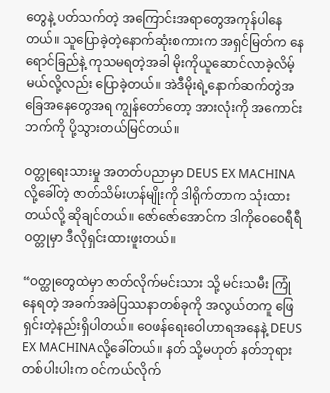တွေနဲ့ ပတ်သက်တဲ့ အကြောင်းအရာတွေအကုန်ပါနေတယ်။ သူပြောခဲ့တဲ့နောက်ဆုံးစကားက အရှင်မြတ်က နေရောင်ခြည်နဲ့ ကုသမရတဲ့အခါ မိုးကိုယူဆောင်လာခဲ့လိမ့်မယ်လို့လည်း ပြောခဲ့တယ်။ အဲဒီမိုးရဲ့နောက်ဆက်တွဲအခြေအနေတွေအရ ကျွန်တော်တော့ အားလုံးကို အကောင်းဘက်ကို ပို့သွားတယ်မြင်တယ်။

ဝတ္တုရေးသားမှု အတတ်ပညာမှာ DEUS EX MACHINA လို့ခေါ်တဲ့ ဇာတ်သိမ်းဟန်မျိုးကို ဒါရိုက်တာက သုံးထားတယ်လို့ ဆိုချင်တယ်။ ဇော်ဇော်အောင်က ဒါကိုဝေဝေရီရီ ဝတ္တုမှာ ဒီလိုရှင်းထားဖူးတယ်။

“ဝတ္ထုတွေထဲမှာ ဇာတ်လိုက်မင်းသား သို့ မင်းသမီး ကြုံနေရတဲ့ အခက်အခဲပြဿနာတစ်ခုကို အလွယ်တကူ ဖြေရှင်းတဲ့နည်းရှိပါတယ်။ ဝေဖန်ရေးဝေါဟာရအနေနဲ့ DEUS EX MACHINAလို့ခေါ်တယ်။ နတ် သို့မဟုတ် နတ်ဘုရားတစ်ပါးပါးက ဝင်ကယ်လိုက်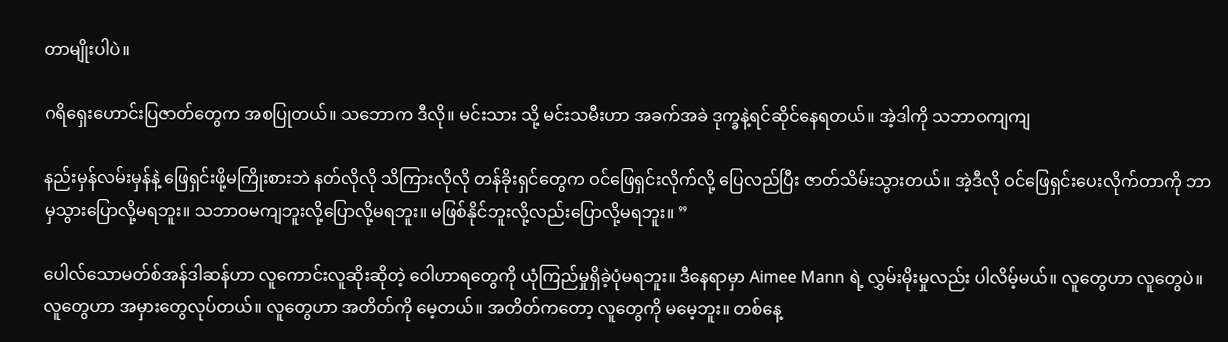တာမျိုးပါပဲ။

ဂရိရှေးဟောင်းပြဇာတ်တွေက အစပြုတယ်။ သဘောက ဒီလို။ မင်းသား သို့ မင်းသမီးဟာ အခက်အခဲ ဒုက္ခနဲ့ရင်ဆိုင်နေရတယ်။ အဲ့ဒါကို သဘာဝကျကျ

နည်းမှန်လမ်းမှန်နဲ့ ဖြေရှင်းဖို့မကြိုးစားဘဲ နတ်လိုလို သိကြားလိုလို တန်ခိုးရှင်တွေက ဝင်ဖြေရှင်းလိုက်လို့ ပြေလည်ပြီး ဇာတ်သိမ်းသွားတယ်။ အဲ့ဒီလို ဝင်ဖြေရှင်းပေးလိုက်တာကို ဘာမှသွားပြောလို့မရဘူး။ သဘာဝမကျဘူးလို့ပြောလို့မရဘူး။ မဖြစ်နိုင်ဘူးလို့လည်းပြောလို့မရဘူး။ ”

ပေါလ်သောမတ်စ်အန်ဒါဆန်ဟာ လူကောင်းလူဆိုးဆိုတဲ့ ဝေါဟာရတွေကို ယုံကြည်မှုရှိခဲ့ပုံမရဘူး။ ဒီနေရာမှာ Aimee Mann ရဲ့ လွှမ်းမိုးမှုလည်း ပါလိမ့်မယ်။ လူတွေဟာ လူတွေပဲ။ လူတွေဟာ အမှားတွေလုပ်တယ်။ လူတွေဟာ အတိတ်ကို မေ့တယ်။ အတိတ်ကတော့ လူတွေကို မမေ့ဘူး။ တစ်နေ့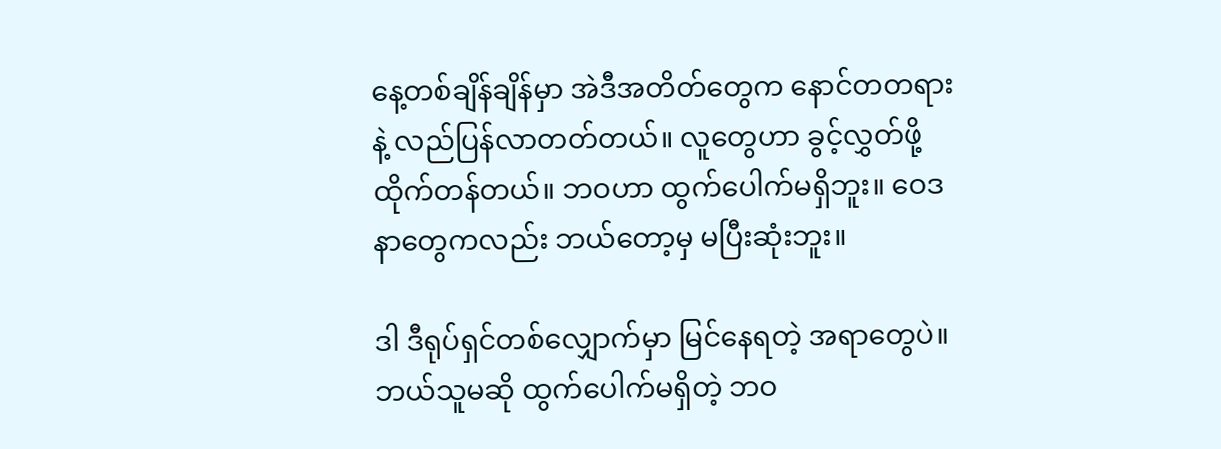နေ့တစ်ချိန်ချိန်မှာ အဲဒီအတိတ်တွေက နောင်တတရားနဲ့ လည်ပြန်လာတတ်တယ်။ လူတွေဟာ ခွင့်လွှတ်ဖို့ ထိုက်တန်တယ်။ ဘဝဟာ ထွက်ပေါက်မရှိဘူး။ ဝေဒနာတွေကလည်း ဘယ်တော့မှ မပြီးဆုံးဘူး။

ဒါ ဒီရုပ်ရှင်တစ်လျှောက်မှာ မြင်နေရတဲ့ အရာတွေပဲ။ ဘယ်သူမဆို ထွက်ပေါက်မရှိတဲ့ ဘဝ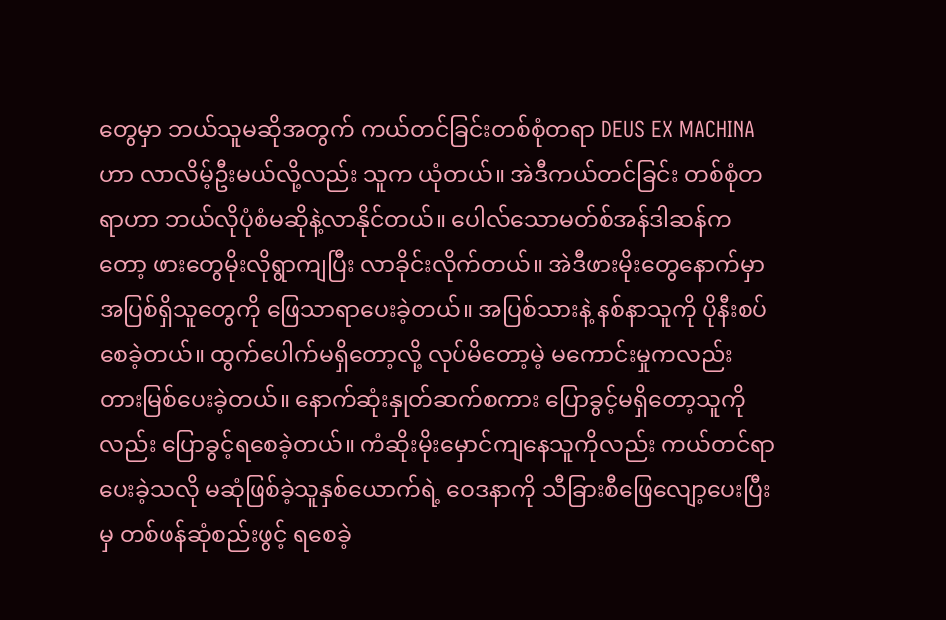တွေမှာ ဘယ်သူမဆိုအတွက် ကယ်တင်ခြင်းတစ်စုံတရာ DEUS EX MACHINA ဟာ လာလိမ့်ဦးမယ်လို့လည်း သူက ယုံတယ်။ အဲဒီကယ်တင်ခြင်း တစ်စုံတရာဟာ ဘယ်လိုပုံစံမဆိုနဲ့လာနိုင်တယ်။ ပေါလ်သောမတ်စ်အန်ဒါဆန်ကတော့ ဖားတွေမိုးလိုရွာကျပြီး လာခိုင်းလိုက်တယ်။ အဲဒီဖားမိုးတွေနောက်မှာ အပြစ်ရှိသူတွေကို ဖြေသာရာပေးခဲ့တယ်။ အပြစ်သားနဲ့ နစ်နာသူကို ပိုနီးစပ်စေခဲ့တယ်။ ထွက်ပေါက်မရှိတော့လို့ လုပ်မိတော့မဲ့ မကောင်းမှုကလည်း တားမြစ်ပေးခဲ့တယ်။ နောက်ဆုံးနှုတ်ဆက်စကား ပြောခွင့်မရှိတော့သူကိုလည်း ပြောခွင့်ရစေခဲ့တယ်။ ကံဆိုးမိုးမှောင်ကျနေသူကိုလည်း ကယ်တင်ရာပေးခဲ့သလို မဆုံဖြစ်ခဲ့သူနှစ်ယောက်ရဲ့ ဝေဒနာကို သီခြားစီဖြေလျော့ပေးပြီးမှ တစ်ဖန်ဆုံစည်းဖွင့် ရစေခဲ့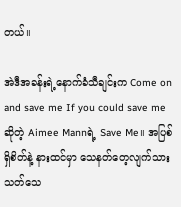တယ်။

အဲဒီအခန်းရဲ့နောက်ခံသီချင်းက Come on and save me If you could save me ဆိုတဲ့ Aimee Mannရဲ့ Save Me။ အပြစ်ရှိစိတ်နဲ့ နားထင်မှာ သေနတ်တေ့လျက်သား သတ်သေ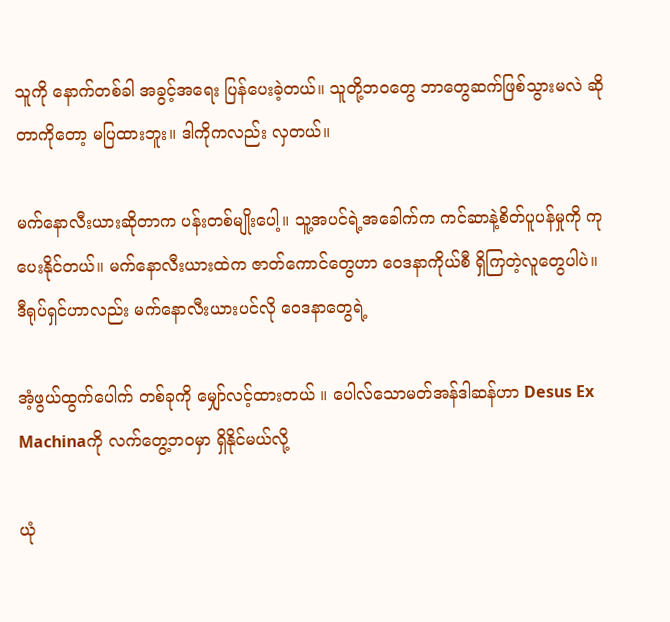သူကို နောက်တစ်ခါ အခွင့်အရေး ပြန်ပေးခဲ့တယ်။ သူတို့ဘဝတွေ ဘာတွေဆက်ဖြစ်သွားမလဲ ဆိုတာကိုတော့ မပြထားဘူး။ ဒါကိုကလည်း လှတယ်။

မက်နောလီးယားဆိုတာက ပန်းတစ်မျိုးပေါ့။ သူ့အပင်ရဲ့အခေါက်က ကင်ဆာနဲ့စိတ်ပူပန်မှုကို ကုပေးနိုင်တယ်။ မက်နောလီးယားထဲက ဇာတ်ကောင်တွေဟာ ဝေဒနာကိုယ်စီ ရှိကြတဲ့လူတွေပါပဲ။ ဒီရုပ်ရှင်ဟာလည်း မက်နောလီးယားပင်လို ဝေဒနာတွေရဲ့

အံ့ဖွယ်ထွက်ပေါက် တစ်ခုကို မျှော်လင့်ထားတယ် ။ ပေါလ်သောမတ်အန်ဒါဆန်ဟာ Desus Ex Machinaကို လက်တွေ့ဘ၀မှာ ရှိနိုင်မယ်လို့

ယုံ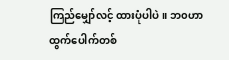ကြည်မျှော်လင့် ထားပုံပါပဲ။ ဘ၀ဟာ ထွက်ပေါက်တစ်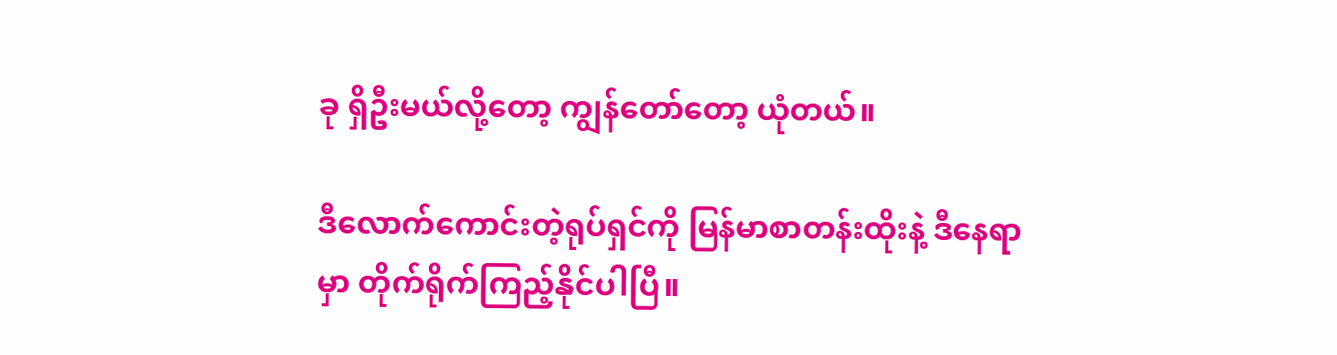ခု ရှိဦးမယ်လို့တော့ ကျွန်တော်တော့ ယုံတယ်။

ဒီလောက်ကောင်းတဲ့ရုပ်ရှင်ကို မြန်မာစာတန်းထိုးနဲ့ ဒီနေရာမှာ တိုက်ရိုက်ကြည့်နိုင်ပါပြီ။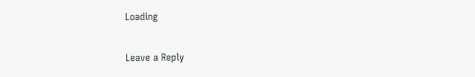Loading

Leave a Reply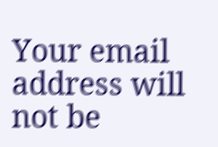Your email address will not be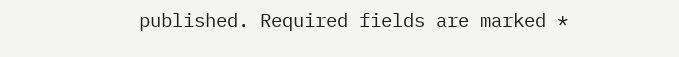published. Required fields are marked *